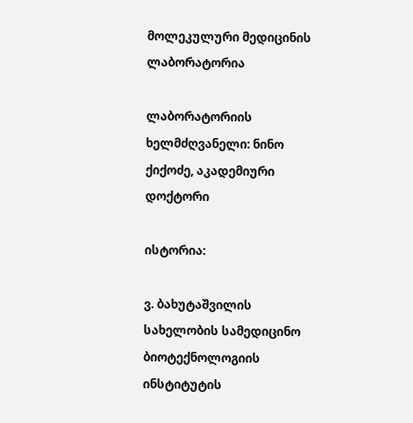მოლეკულური მედიცინის ლაბორატორია

ლაბორატორიის ხელმძღვანელი: ნინო ქიქოძე, აკადემიური დოქტორი

ისტორია:

ვ. ბახუტაშვილის სახელობის სამედიცინო ბიოტექნოლოგიის ინსტიტუტის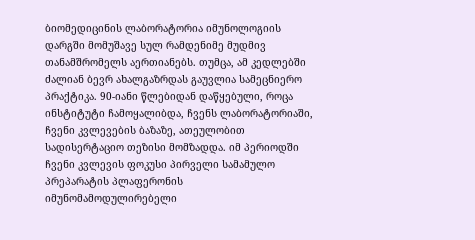ბიომედიცინის ლაბორატორია იმუნოლოგიის დარგში მომუშავე სულ რამდენიმე მუდმივ თანამშრომელს აერთიანებს. თუმცა, ამ კედლებში ძალიან ბევრ ახალგაზრდას გაუვლია სამეცნიერო პრაქტიკა. 90-იანი წლებიდან დაწყებული, როცა ინსტიტუტი ჩამოყალიბდა, ჩვენს ლაბორატორიაში, ჩვენი კვლევების ბაზაზე, ათეულობით სადისერტაციო თეზისი მომზადდა. იმ პერიოდში ჩვენი კვლევის ფოკუსი პირველი სამამულო პრეპარატის პლაფერონის იმუნომამოდულირებელი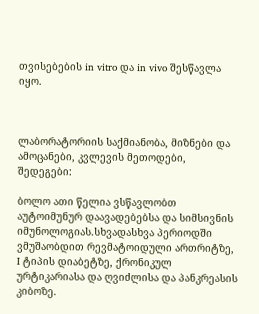თვისებების in vitro და in vivo შესწავლა იყო.



ლაბორატორიის საქმიანობა, მიზნები და ამოცანები, კვლევის მეთოდები, შედეგები:

ბოლო ათი წელია ვსწავლობთ აუტოიმუნურ დაავადებებსა და სიმსივნის იმუნოლოგიას.სხვადასხვა პერიოდში ვმუშაობდით რევმატოიდული ართრიტზე, I ტიპის დიაბეტზე, ქრონიკულ ურტიკარიასა და ღვიძლისა და პანკრეასის კიბოზე.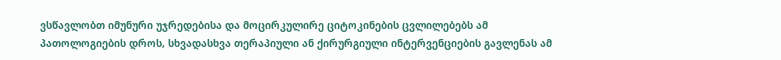ვსწავლობთ იმუნური უჯრედებისა და მოცირკულირე ციტოკინების ცვლილებებს ამ პათოლოგიების დროს, სხვადასხვა თერაპიული ან ქირურგიული ინტერვენციების გავლენას ამ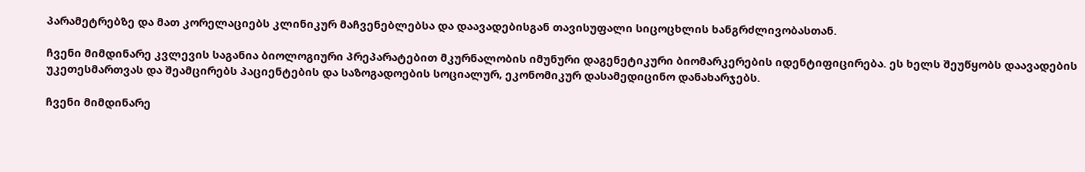პარამეტრებზე და მათ კორელაციებს კლინიკურ მაჩვენებლებსა და დაავადებისგან თავისუფალი სიცოცხლის ხანგრძლივობასთან.

ჩვენი მიმდინარე კვლევის საგანია ბიოლოგიური პრეპარატებით მკურნალობის იმუნური დაგენეტიკური ბიომარკერების იდენტიფიცირება. ეს ხელს შეუწყობს დაავადების უკეთესმართვას და შეამცირებს პაციენტების და საზოგადოების სოციალურ, ეკონომიკურ დასამედიცინო დანახარჯებს.

ჩვენი მიმდინარე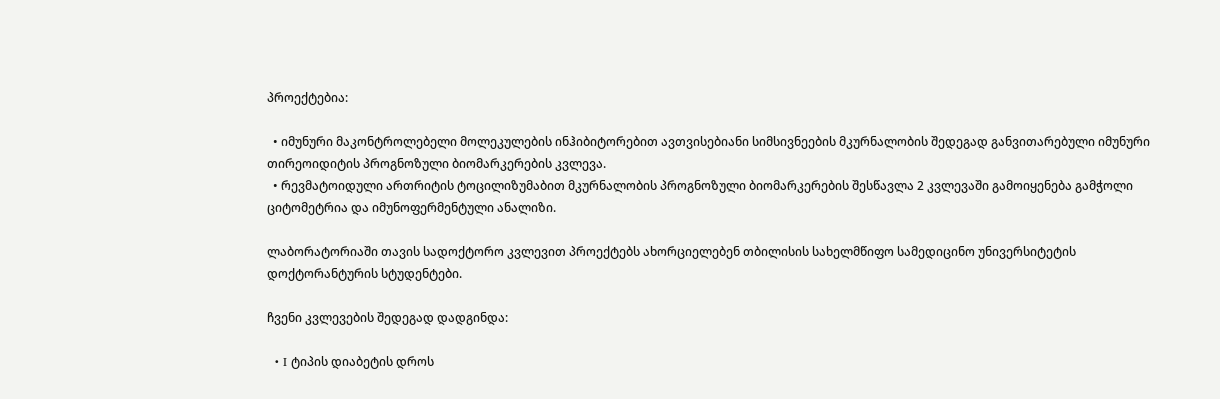პროექტებია:

  • იმუნური მაკონტროლებელი მოლეკულების ინჰიბიტორებით ავთვისებიანი სიმსივნეების მკურნალობის შედეგად განვითარებული იმუნური თირეოიდიტის პროგნოზული ბიომარკერების კვლევა.
  • რევმატოიდული ართრიტის ტოცილიზუმაბით მკურნალობის პროგნოზული ბიომარკერების შესწავლა 2 კვლევაში გამოიყენება გამჭოლი ციტომეტრია და იმუნოფერმენტული ანალიზი.

ლაბორატორიაში თავის სადოქტორო კვლევით პროექტებს ახორციელებენ თბილისის სახელმწიფო სამედიცინო უნივერსიტეტის დოქტორანტურის სტუდენტები.

ჩვენი კვლევების შედეგად დადგინდა:

  • I ტიპის დიაბეტის დროს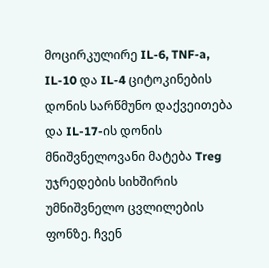მოცირკულირე IL-6, TNF-a, IL-10 და IL-4 ციტოკინების დონის სარწმუნო დაქვეითება და IL-17-ის დონის მნიშვნელოვანი მატება Treg უჯრედების სიხშირის უმნიშვნელო ცვლილების ფონზე. ჩვენ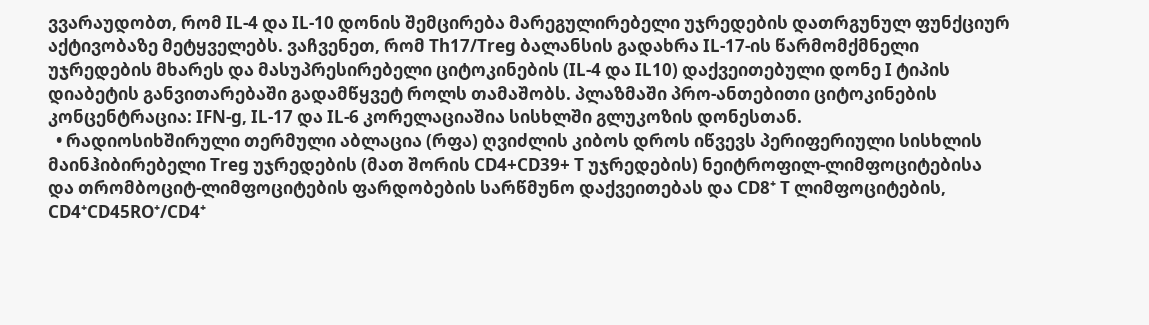ვვარაუდობთ, რომ IL-4 და IL-10 დონის შემცირება მარეგულირებელი უჯრედების დათრგუნულ ფუნქციურ აქტივობაზე მეტყველებს. ვაჩვენეთ, რომ Th17/Treg ბალანსის გადახრა IL-17-ის წარმომქმნელი უჯრედების მხარეს და მასუპრესირებელი ციტოკინების (IL-4 და IL10) დაქვეითებული დონე I ტიპის დიაბეტის განვითარებაში გადამწყვეტ როლს თამაშობს. პლაზმაში პრო-ანთებითი ციტოკინების კონცენტრაცია: IFN-g, IL-17 და IL-6 კორელაციაშია სისხლში გლუკოზის დონესთან.
  • რადიოსიხშირული თერმული აბლაცია (რფა) ღვიძლის კიბოს დროს იწვევს პერიფერიული სისხლის მაინჰიბირებელი Treg უჯრედების (მათ შორის CD4+CD39+ T უჯრედების) ნეიტროფილ-ლიმფოციტებისა და თრომბოციტ-ლიმფოციტების ფარდობების სარწმუნო დაქვეითებას და CD8⁺ T ლიმფოციტების, CD4⁺CD45RO⁺/CD4⁺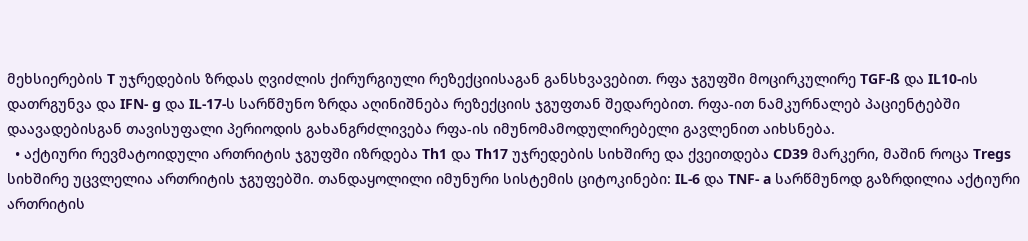მეხსიერების T უჯრედების ზრდას ღვიძლის ქირურგიული რეზექციისაგან განსხვავებით. რფა ჯგუფში მოცირკულირე TGF-ß და IL10-ის დათრგუნვა და IFN- g და IL-17-ს სარწმუნო ზრდა აღინიშნება რეზექციის ჯგუფთან შედარებით. რფა-ით ნამკურნალებ პაციენტებში დაავადებისგან თავისუფალი პერიოდის გახანგრძლივება რფა-ის იმუნომამოდულირებელი გავლენით აიხსნება.
  • აქტიური რევმატოიდული ართრიტის ჯგუფში იზრდება Th1 და Th17 უჯრედების სიხშირე და ქვეითდება CD39 მარკერი, მაშინ როცა Tregs სიხშირე უცვლელია ართრიტის ჯგუფებში. თანდაყოლილი იმუნური სისტემის ციტოკინები: IL-6 და TNF- a სარწმუნოდ გაზრდილია აქტიური ართრიტის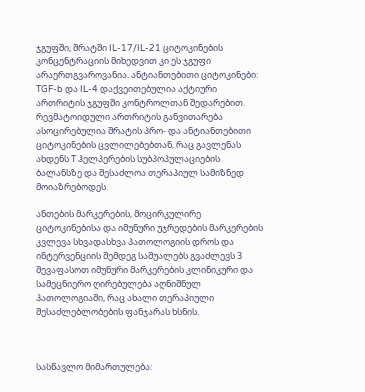ჯგუფში, შრატში IL-17/IL-21 ციტოკინების კონცენტრაციის მიხედვით კი ეს ჯგუფი არაერთგვაროვანია. ანტიანთებითი ციტოკინები: TGF-b და IL-4 დაქვეითებულია აქტიური ართრიტის ჯგუფში კონტროლთან შედარებით. რევმატოიდული ართრიტის განვითარება ასოცირებულია შრატის პრო- და ანტიანთებითი ციტოკინების ცვლილებებთან, რაც გავლენას ახდენს T ჰელპერების სუბპოპულაციების ბალანსზე და შესაძლოა თერაპიულ სამიზნედ მოიაზრებოდეს.

ანთების მარკერების, მოცირკულირე ციტოკინებისა და იმუნური უჯრედების მარკერების კვლევა სხვადასხვა პათოლოგიის დროს და ინტერვენციის შემდეგ საშუალებს გვაძლევს 3 შევაფასოთ იმუნური მარკერების კლინიკური და სამეცნიერო ღირებულება აღნიშნულ პათოლოგიაში, რაც ახალი თერაპიული შესაძლებლობების ფანჯარას ხსნის.



სასწავლო მიმართულება: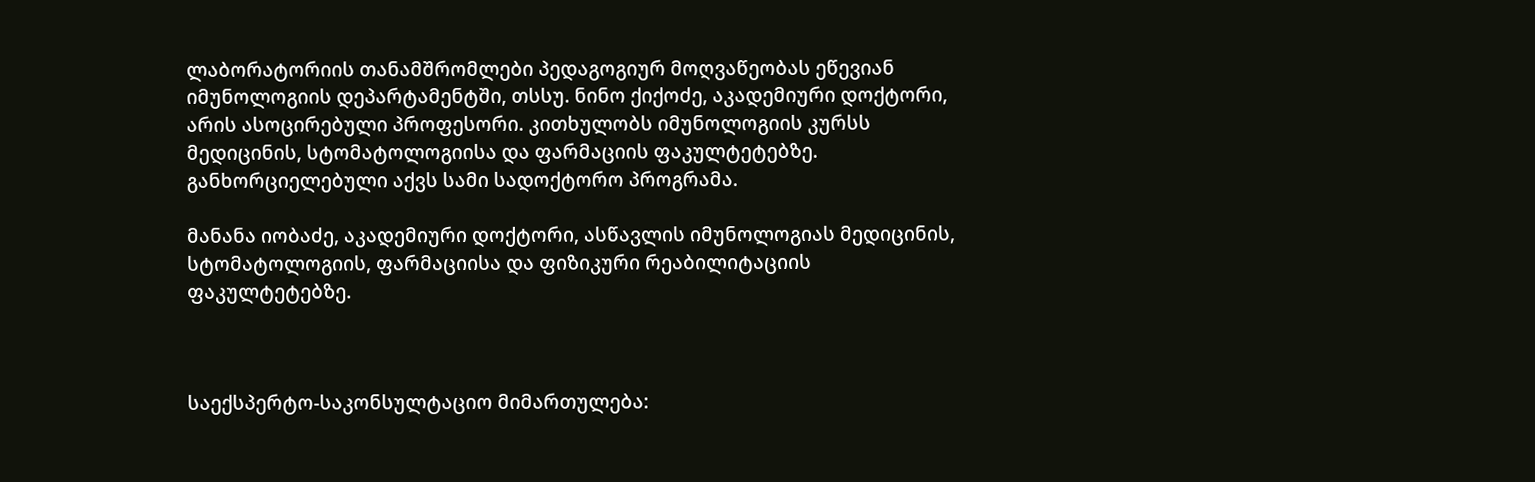ლაბორატორიის თანამშრომლები პედაგოგიურ მოღვაწეობას ეწევიან იმუნოლოგიის დეპარტამენტში, თსსუ. ნინო ქიქოძე, აკადემიური დოქტორი, არის ასოცირებული პროფესორი. კითხულობს იმუნოლოგიის კურსს მედიცინის, სტომატოლოგიისა და ფარმაციის ფაკულტეტებზე. განხორციელებული აქვს სამი სადოქტორო პროგრამა.

მანანა იობაძე, აკადემიური დოქტორი, ასწავლის იმუნოლოგიას მედიცინის, სტომატოლოგიის, ფარმაციისა და ფიზიკური რეაბილიტაციის ფაკულტეტებზე.



საექსპერტო-საკონსულტაციო მიმართულება: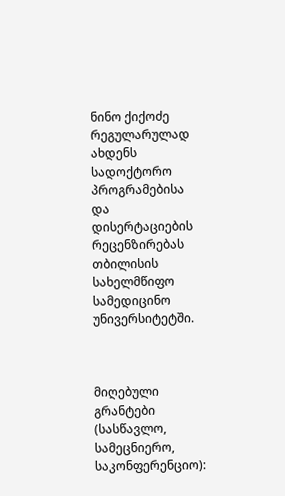ნინო ქიქოძე რეგულარულად ახდენს სადოქტორო პროგრამებისა და დისერტაციების რეცენზირებას თბილისის სახელმწიფო სამედიცინო უნივერსიტეტში.



მიღებული გრანტები (სასწავლო, სამეცნიერო, საკონფერენციო):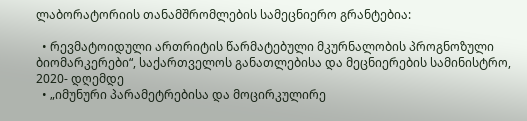ლაბორატორიის თანამშრომლების სამეცნიერო გრანტებია:

  • რევმატოიდული ართრიტის წარმატებული მკურნალობის პროგნოზული ბიომარკერები“, საქართველოს განათლებისა და მეცნიერების სამინისტრო, 2020- დღემდე
  • „იმუნური პარამეტრებისა და მოცირკულირე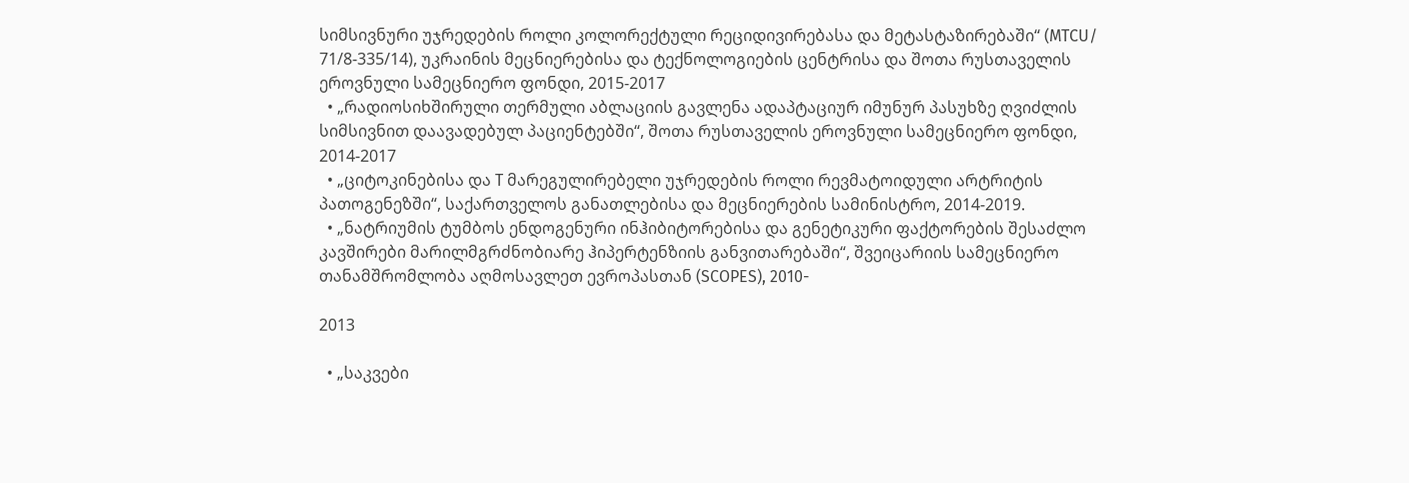სიმსივნური უჯრედების როლი კოლორექტული რეციდივირებასა და მეტასტაზირებაში“ (MTCU/ 71/8-335/14), უკრაინის მეცნიერებისა და ტექნოლოგიების ცენტრისა და შოთა რუსთაველის ეროვნული სამეცნიერო ფონდი, 2015-2017
  • „რადიოსიხშირული თერმული აბლაციის გავლენა ადაპტაციურ იმუნურ პასუხზე ღვიძლის სიმსივნით დაავადებულ პაციენტებში“, შოთა რუსთაველის ეროვნული სამეცნიერო ფონდი, 2014-2017
  • „ციტოკინებისა და T მარეგულირებელი უჯრედების როლი რევმატოიდული არტრიტის პათოგენეზში“, საქართველოს განათლებისა და მეცნიერების სამინისტრო, 2014-2019.
  • „ნატრიუმის ტუმბოს ენდოგენური ინჰიბიტორებისა და გენეტიკური ფაქტორების შესაძლო კავშირები მარილმგრძნობიარე ჰიპერტენზიის განვითარებაში“, შვეიცარიის სამეცნიერო თანამშრომლობა აღმოსავლეთ ევროპასთან (SCOPES), 2010-

2013

  • „საკვები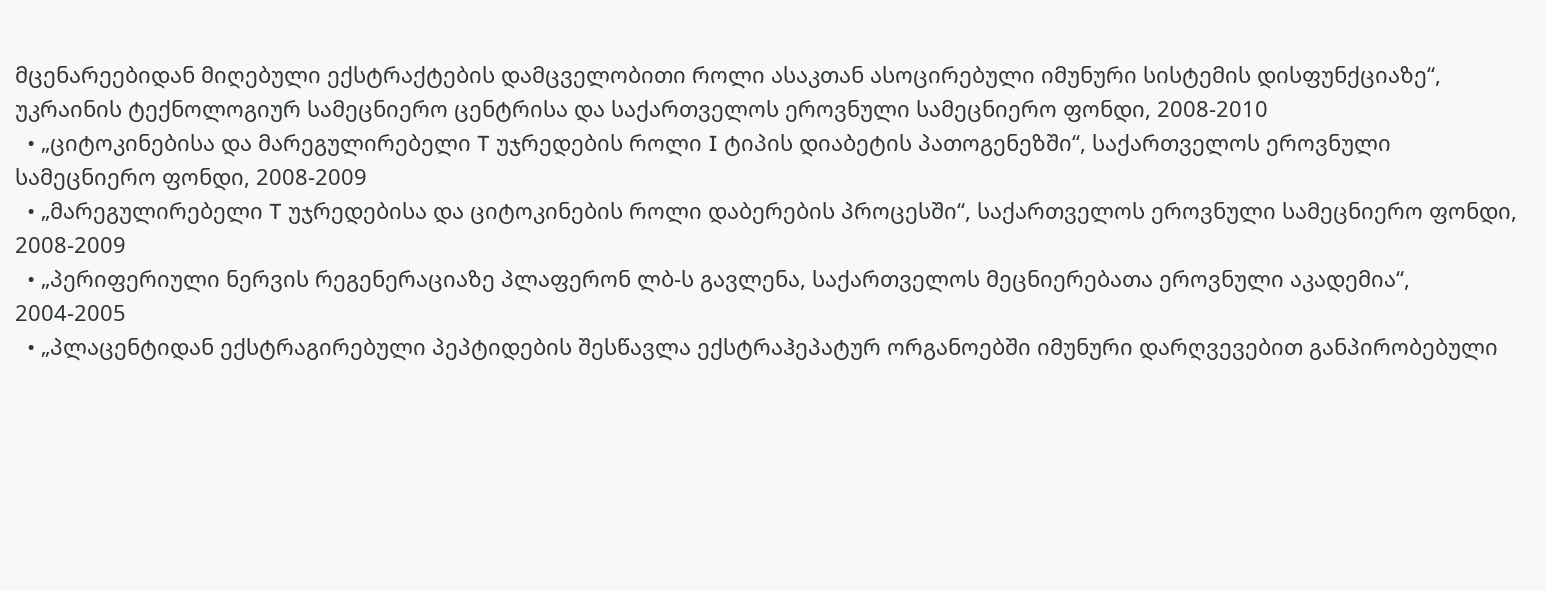მცენარეებიდან მიღებული ექსტრაქტების დამცველობითი როლი ასაკთან ასოცირებული იმუნური სისტემის დისფუნქციაზე“, უკრაინის ტექნოლოგიურ სამეცნიერო ცენტრისა და საქართველოს ეროვნული სამეცნიერო ფონდი, 2008-2010
  • „ციტოკინებისა და მარეგულირებელი T უჯრედების როლი I ტიპის დიაბეტის პათოგენეზში“, საქართველოს ეროვნული სამეცნიერო ფონდი, 2008-2009
  • „მარეგულირებელი T უჯრედებისა და ციტოკინების როლი დაბერების პროცესში“, საქართველოს ეროვნული სამეცნიერო ფონდი, 2008-2009
  • „პერიფერიული ნერვის რეგენერაციაზე პლაფერონ ლბ-ს გავლენა, საქართველოს მეცნიერებათა ეროვნული აკადემია“, 2004-2005
  • „პლაცენტიდან ექსტრაგირებული პეპტიდების შესწავლა ექსტრაჰეპატურ ორგანოებში იმუნური დარღვევებით განპირობებული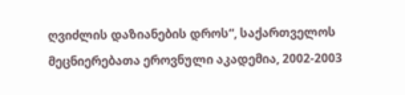ღვიძლის დაზიანების დროს“, საქართველოს მეცნიერებათა ეროვნული აკადემია, 2002-2003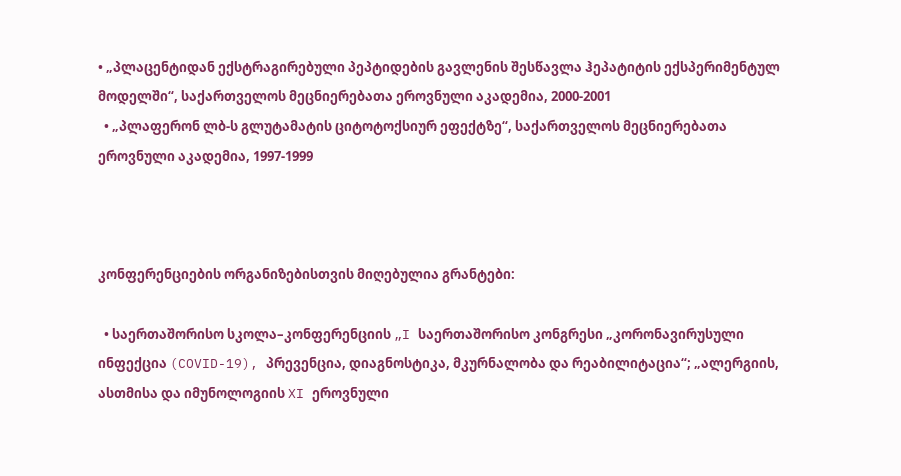• „პლაცენტიდან ექსტრაგირებული პეპტიდების გავლენის შესწავლა ჰეპატიტის ექსპერიმენტულ მოდელში“, საქართველოს მეცნიერებათა ეროვნული აკადემია, 2000-2001
  • „პლაფერონ ლბ-ს გლუტამატის ციტოტოქსიურ ეფექტზე“, საქართველოს მეცნიერებათა ეროვნული აკადემია, 1997-1999



კონფერენციების ორგანიზებისთვის მიღებულია გრანტები:

  • საერთაშორისო სკოლა–კონფერენციის „I საერთაშორისო კონგრესი „კორონავირუსული ინფექცია (COVID-19), პრევენცია, დიაგნოსტიკა, მკურნალობა და რეაბილიტაცია“; „ალერგიის, ასთმისა და იმუნოლოგიის XI ეროვნული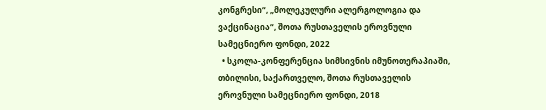კონგრესი“, „მოლეკულური ალერგოლოგია და ვაქცინაცია“, შოთა რუსთაველის ეროვნული სამეცნიერო ფონდი, 2022
  • სკოლა-კონფერენცია სიმსივნის იმუნოთერაპიაში, თბილისი, საქართველო, შოთა რუსთაველის ეროვნული სამეცნიერო ფონდი, 2018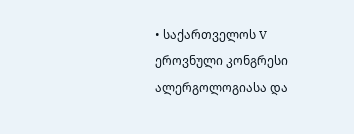• საქართველოს V ეროვნული კონგრესი ალერგოლოგიასა და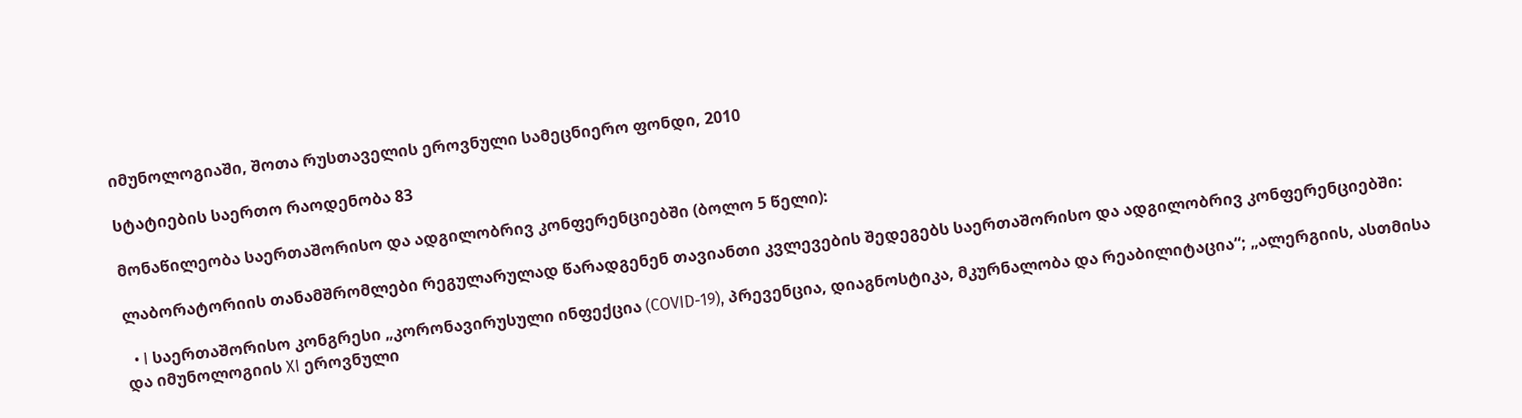იმუნოლოგიაში, შოთა რუსთაველის ეროვნული სამეცნიერო ფონდი, 2010

სტატიების საერთო რაოდენობა 83

მონაწილეობა საერთაშორისო და ადგილობრივ კონფერენციებში (ბოლო 5 წელი):

ლაბორატორიის თანამშრომლები რეგულარულად წარადგენენ თავიანთი კვლევების შედეგებს საერთაშორისო და ადგილობრივ კონფერენციებში:

  • I საერთაშორისო კონგრესი „კორონავირუსული ინფექცია (COVID-19), პრევენცია, დიაგნოსტიკა, მკურნალობა და რეაბილიტაცია“; „ალერგიის, ასთმისა და იმუნოლოგიის XI ეროვნული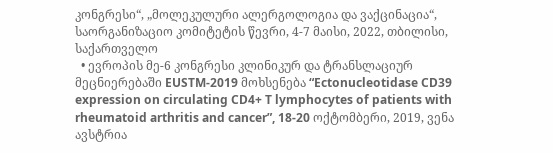კონგრესი“, „მოლეკულური ალერგოლოგია და ვაქცინაცია“, საორგანიზაციო კომიტეტის წევრი, 4-7 მაისი, 2022, თბილისი, საქართველო
  • ევროპის მე-6 კონგრესი კლინიკურ და ტრანსლაციურ მეცნიერებაში EUSTM-2019 მოხსენება “Ectonucleotidase CD39 expression on circulating CD4+ T lymphocytes of patients with rheumatoid arthritis and cancer”, 18-20 ოქტომბერი, 2019, ვენა ავსტრია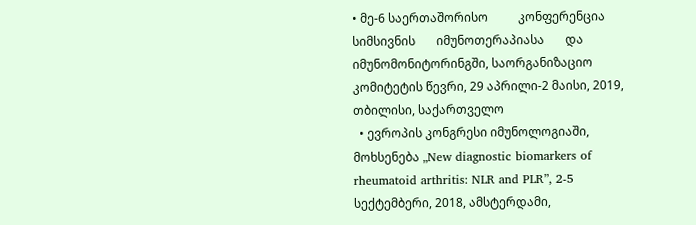• მე-6 საერთაშორისო          კონფერენცია             სიმსივნის       იმუნოთერაპიასა       და იმუნომონიტორინგში, საორგანიზაციო კომიტეტის წევრი, 29 აპრილი-2 მაისი, 2019, თბილისი, საქართველო
  • ევროპის კონგრესი იმუნოლოგიაში, მოხსენება „New diagnostic biomarkers of rheumatoid arthritis: NLR and PLR”, 2-5 სექტემბერი, 2018, ამსტერდამი,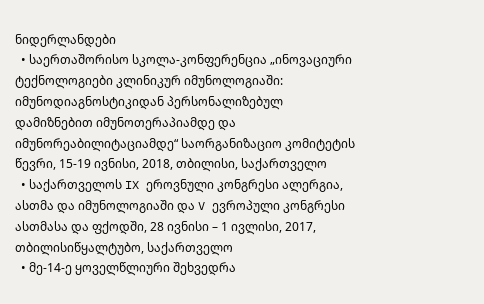ნიდერლანდები
  • საერთაშორისო სკოლა-კონფერენცია „ინოვაციური ტექნოლოგიები კლინიკურ იმუნოლოგიაში: იმუნოდიაგნოსტიკიდან პერსონალიზებულ დამიზნებით იმუნოთერაპიამდე და იმუნორეაბილიტაციამდე“ საორგანიზაციო კომიტეტის წევრი, 15-19 ივნისი, 2018, თბილისი, საქართველო
  • საქართველოს IX ეროვნული კონგრესი ალერგია, ასთმა და იმუნოლოგიაში და V ევროპული კონგრესი ასთმასა და ფქოდში, 28 ივნისი – 1 ივლისი, 2017, თბილისიწყალტუბო, საქართველო
  • მე-14-ე ყოველწლიური შეხვედრა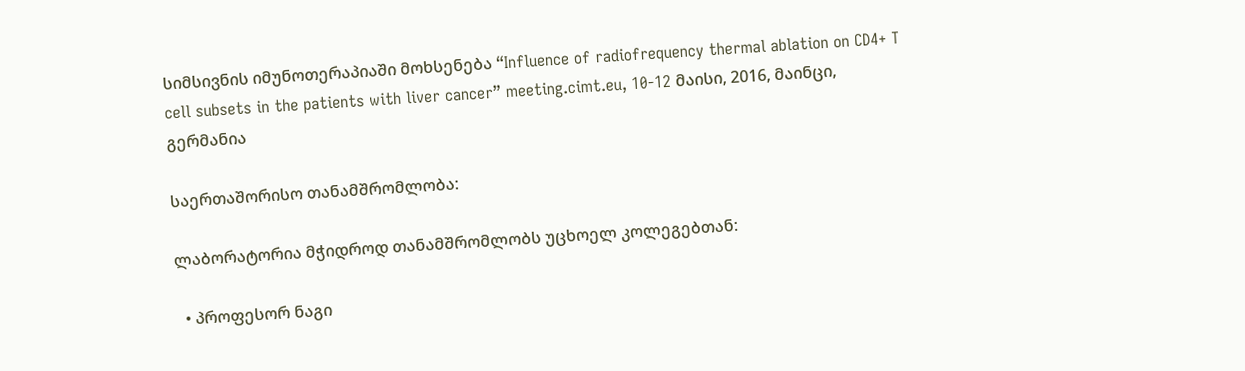სიმსივნის იმუნოთერაპიაში მოხსენება “Influence of radiofrequency thermal ablation on CD4+ T cell subsets in the patients with liver cancer” meeting.cimt.eu, 10-12 მაისი, 2016, მაინცი, გერმანია

საერთაშორისო თანამშრომლობა:

ლაბორატორია მჭიდროდ თანამშრომლობს უცხოელ კოლეგებთან:

  • პროფესორ ნაგი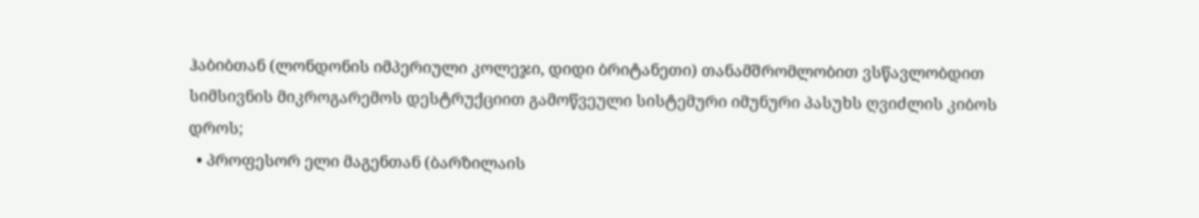ჰაბიბთან (ლონდონის იმპერიული კოლეჯი, დიდი ბრიტანეთი) თანამშრომლობით ვსწავლობდით სიმსივნის მიკროგარემოს დესტრუქციით გამოწვეული სისტემური იმუნური პასუხს ღვიძლის კიბოს დროს;
  • პროფესორ ელი მაგენთან (ბარზილაის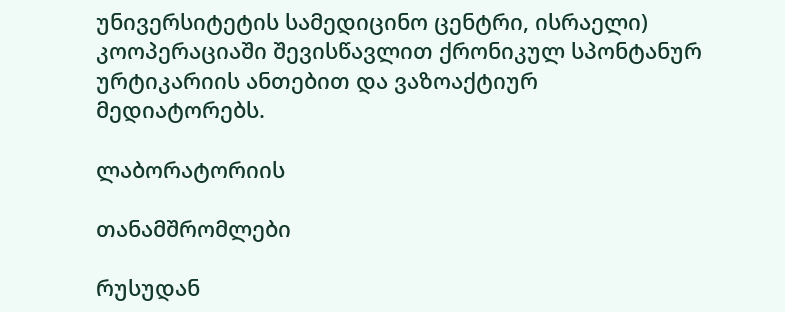უნივერსიტეტის სამედიცინო ცენტრი, ისრაელი) კოოპერაციაში შევისწავლით ქრონიკულ სპონტანურ ურტიკარიის ანთებით და ვაზოაქტიურ მედიატორებს.

ლაბორატორიის

თანამშრომლები

რუსუდან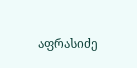აფრასიძე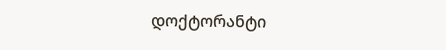დოქტორანტი